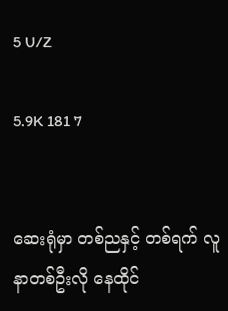5 U/Z

5.9K 181 7


ဆေးရုံမှာ တစ်ညနှင့် တစ်ရက် လူနာတစ်ဦးလို နေထိုင်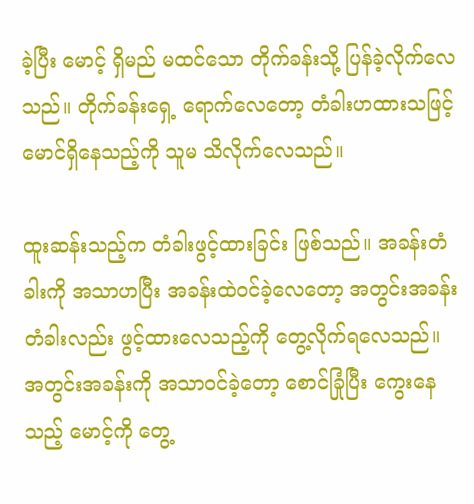ခဲ့ပြီး မောင့် ရှိမည် မထင်သော တိုက်ခန်းသို့ ပြန်ခဲ့လိုက်လေသည်။ တိုက်ခန်းရှေ့ ရောက်လေတော့ တံခါးဟထားသဖြင့် မောင်ရှိနေသည့်ကို သူမ သိလိုက်လေသည်။

ထူးဆန်းသည့်က တံခါးဖွင့်ထားခြင်း ဖြစ်သည်။ အခန်းတံခါးကို အသာဟပြီး အခန်းထဲဝင်ခဲ့လေတော့ အတွင်းအခန်းတံခါးလည်း ဖွင့်ထားလေသည့်ကို တွေ့လိုက်ရလေသည်။ အတွင်းအခန်းကို အသာဝင်ခဲ့တော့ စောင်ခြုံပြီး ကွေးနေသည့် မောင့်ကို တွေ့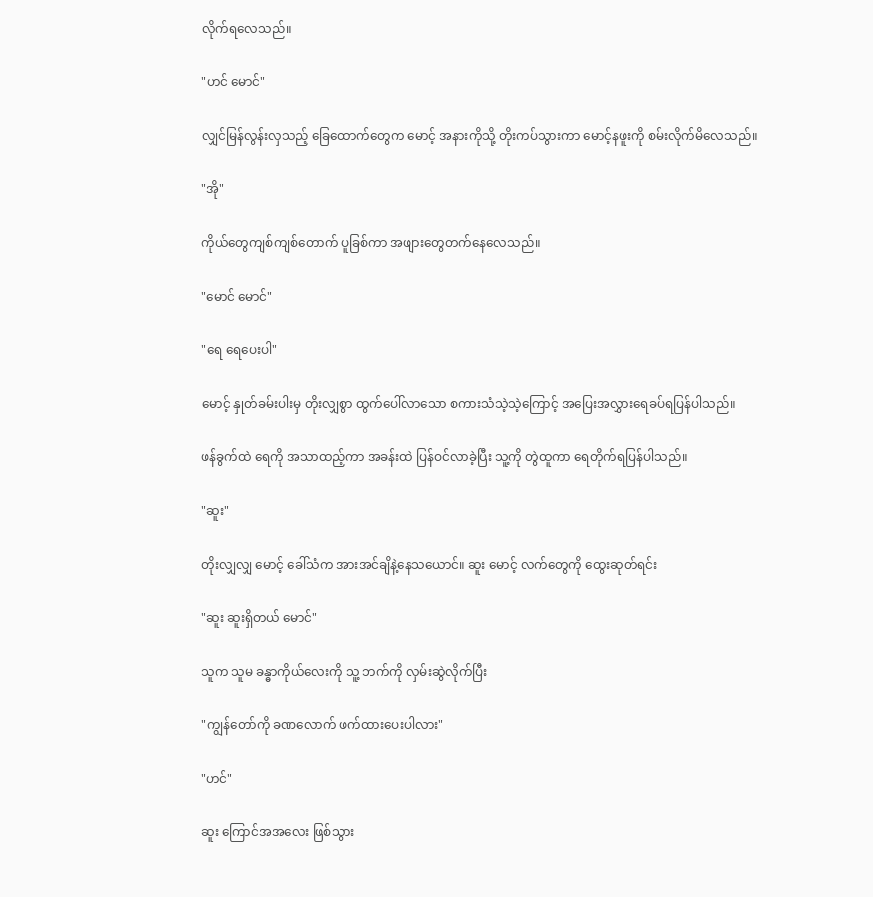လိုက်ရလေသည်။

"ဟင် မောင်"

လျှင်မြန်လွန်းလှသည့် ခြေထောက်တွေက မောင့် အနားကိုသို့ တိုးကပ်သွားကာ မောင့်နဖူးကို စမ်းလိုက်မိလေသည်။

"အို"

ကိုယ်တွေကျစ်ကျစ်တောက် ပူခြစ်ကာ အဖျားတွေတက်နေလေသည်။

"မောင် မောင်"

"ရေ ရေပေးပါ"

မောင့် နှုတ်ခမ်းပါးမှ တိုးလျှစွာ ထွက်ပေါ်လာသော စကားသံသဲ့သဲ့ကြောင့် အပြေးအလွှားရေခပ်ရပြန်ပါသည်။

ဖန်ခွက်ထဲ ရေကို အသာထည့်ကာ အခန်းထဲ ပြန်ဝင်လာခဲ့ပြီး သူ့ကို တွဲထူကာ ရေတိုက်ရပြန်ပါသည်။

"ဆူး"

တိုးလျှလျှ မောင့် ခေါ်သံက အားအင်ချိနဲ့နေသယောင်။ ဆူး မောင့် လက်တွေကို ထွေးဆုတ်ရင်း

"ဆူး ဆူးရှိတယ် မောင်"

သူက သူမ ခန္ဓာကိုယ်လေးကို သူ့ ဘက်ကို လှမ်းဆွဲလိုက်ပြီး

"ကျွန်တော်ကို ခဏလောက် ဖက်ထားပေးပါလား"

"ဟင်"

ဆူး ကြောင်အအလေး ဖြစ်သွား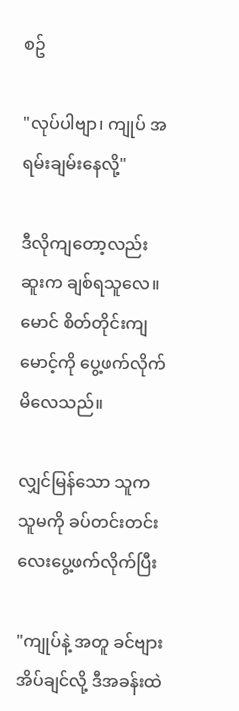စဥ်

"လုပ်ပါဗျာ၊ ကျုပ် အရမ်းချမ်းနေလို့"

ဒီလိုကျတော့လည်း ဆူးက ချစ်ရသူလေ။ မောင် စိတ်တိုင်းကျ မောင့်ကို ပွေ့ဖက်လိုက်မိလေသည်။

လျှင်မြန်သော သူက သူမကို ခပ်တင်းတင်းလေးပွေ့ဖက်လိုက်ပြီး

"ကျုပ်နဲ့ အတူ ခင်ဗျားအိပ်ချင်လို့ ဒီအခန်းထဲ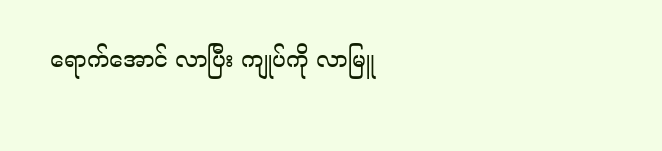ရောက်အောင် လာပြီး ကျုပ်ကို လာမြူ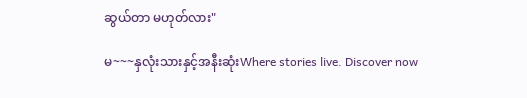ဆွယ်တာ မဟုတ်လား"

မ~~~နှလုံးသားနှင့်အနီးဆုံးWhere stories live. Discover now